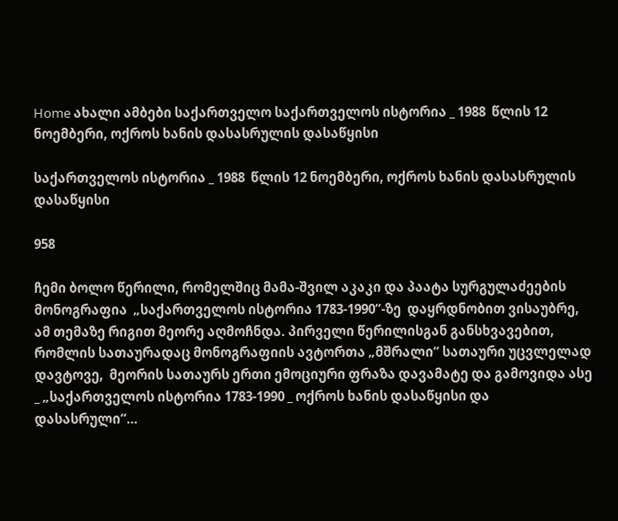Home ახალი ამბები საქართველო საქართველოს ისტორია _ 1988  წლის 12 ნოემბერი, ოქროს ხანის დასასრულის დასაწყისი

საქართველოს ისტორია _ 1988  წლის 12 ნოემბერი, ოქროს ხანის დასასრულის დასაწყისი

958

ჩემი ბოლო წერილი, რომელშიც მამა-შვილ აკაკი და პაატა სურგულაძეების მონოგრაფია  „საქართველოს ისტორია 1783-1990“-ზე  დაყრდნობით ვისაუბრე, ამ თემაზე რიგით მეორე აღმოჩნდა. პირველი წერილისგან განსხვავებით, რომლის სათაურადაც მონოგრაფიის ავტორთა „მშრალი“ სათაური უცვლელად  დავტოვე,  მეორის სათაურს ერთი ემოციური ფრაზა დავამატე და გამოვიდა ასე _ „საქართველოს ისტორია 1783-1990 _ ოქროს ხანის დასაწყისი და დასასრული“…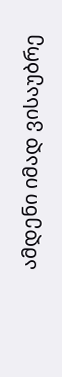ამდენი იმად ვისაუბრე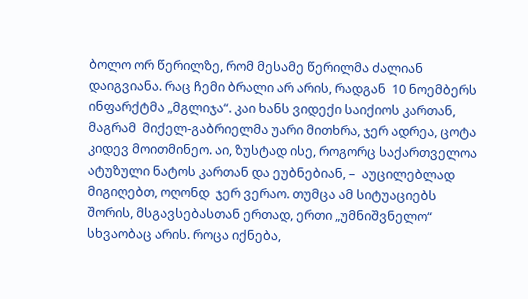ბოლო ორ წერილზე, რომ მესამე წერილმა ძალიან დაიგვიანა. რაც ჩემი ბრალი არ არის, რადგან  10 ნოემბერს ინფარქტმა „მგლიჯა“. კაი ხანს ვიდექი საიქიოს კართან, მაგრამ  მიქელ-გაბრიელმა უარი მითხრა, ჯერ ადრეა, ცოტა კიდევ მოითმინეო. აი, ზუსტად ისე, როგორც საქართველოა ატუზული ნატოს კართან და ეუბნებიან, –  აუცილებლად მიგიღებთ, ოღონდ  ჯერ ვერაო. თუმცა ამ სიტუაციებს შორის, მსგავსებასთან ერთად, ერთი „უმნიშვნელო“ სხვაობაც არის. როცა იქნება,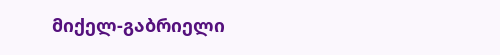მიქელ-გაბრიელი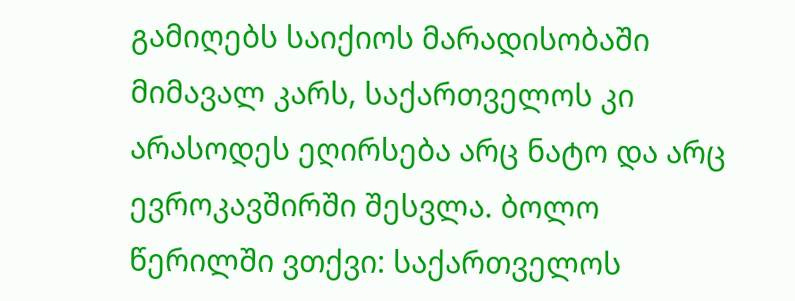გამიღებს საიქიოს მარადისობაში მიმავალ კარს, საქართველოს კი არასოდეს ეღირსება არც ნატო და არც ევროკავშირში შესვლა. ბოლო წერილში ვთქვი: საქართველოს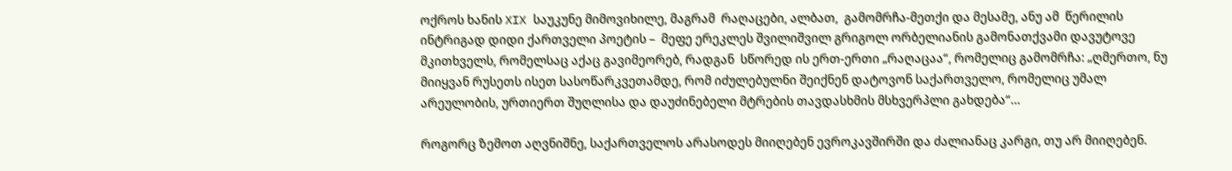ოქროს ხანის XIX საუკუნე მიმოვიხილე, მაგრამ  რაღაცები, ალბათ,  გამომრჩა-მეთქი და მესამე, ანუ ამ  წერილის ინტრიგად დიდი ქართველი პოეტის –  მეფე ერეკლეს შვილიშვილ გრიგოლ ორბელიანის გამონათქვამი დავუტოვე მკითხველს, რომელსაც აქაც გავიმეორებ, რადგან  სწორედ ის ერთ-ერთი „რაღაცაა“, რომელიც გამომრჩა: „ღმერთო, ნუ მიიყვან რუსეთს ისეთ სასოწარკვეთამდე, რომ იძულებულნი შეიქნენ დატოვონ საქართველო, რომელიც უმალ არეულობის, ურთიერთ შუღლისა და დაუძინებელი მტრების თავდასხმის მსხვერპლი გახდება“…

როგორც ზემოთ აღვნიშნე, საქართველოს არასოდეს მიიღებენ ევროკავშირში და ძალიანაც კარგი, თუ არ მიიღებენ.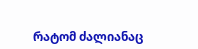რატომ ძალიანაც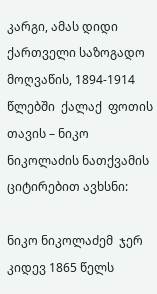კარგი, ამას დიდი ქართველი საზოგადო მოღვაწის, 1894-1914  წლებში  ქალაქ  ფოთის თავის – ნიკო ნიკოლაძის ნათქვამის ციტირებით ავხსნი:

ნიკო ნიკოლაძემ  ჯერ კიდევ 1865 წელს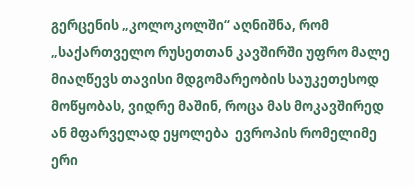გერცენის „კოლოკოლში“ აღნიშნა, რომ „საქართველო რუსეთთან კავშირში უფრო მალე მიაღწევს თავისი მდგომარეობის საუკეთესოდ მოწყობას, ვიდრე მაშინ, როცა მას მოკავშირედ ან მფარველად ეყოლება  ევროპის რომელიმე ერი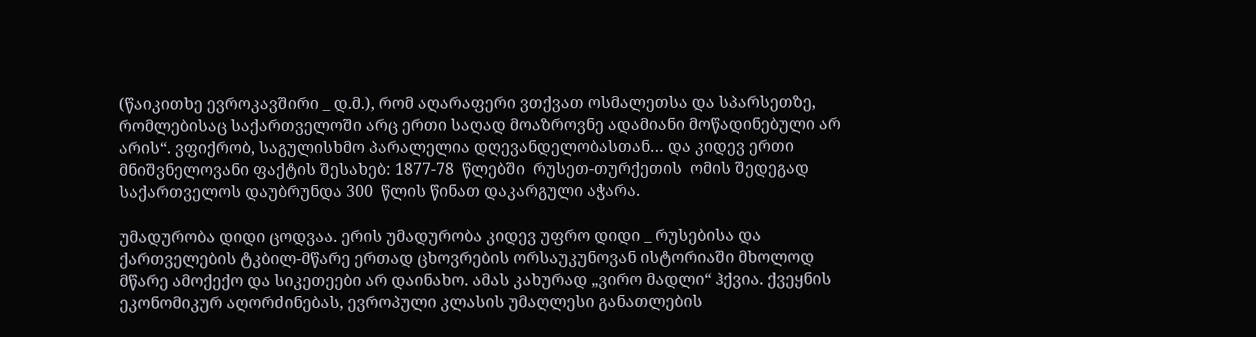(წაიკითხე ევროკავშირი _ დ.მ.), რომ აღარაფერი ვთქვათ ოსმალეთსა და სპარსეთზე, რომლებისაც საქართველოში არც ერთი საღად მოაზროვნე ადამიანი მოწადინებული არ არის“. ვფიქრობ, საგულისხმო პარალელია დღევანდელობასთან… და კიდევ ერთი  მნიშვნელოვანი ფაქტის შესახებ: 1877-78  წლებში  რუსეთ-თურქეთის  ომის შედეგად საქართველოს დაუბრუნდა 300  წლის წინათ დაკარგული აჭარა.

უმადურობა დიდი ცოდვაა. ერის უმადურობა კიდევ უფრო დიდი _ რუსებისა და ქართველების ტკბილ-მწარე ერთად ცხოვრების ორსაუკუნოვან ისტორიაში მხოლოდ მწარე ამოქექო და სიკეთეები არ დაინახო. ამას კახურად „ვირო მადლი“ ჰქვია. ქვეყნის ეკონომიკურ აღორძინებას, ევროპული კლასის უმაღლესი განათლების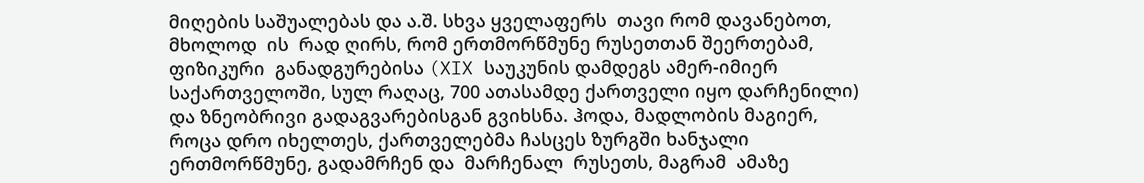მიღების საშუალებას და ა.შ. სხვა ყველაფერს  თავი რომ დავანებოთ, მხოლოდ  ის  რად ღირს, რომ ერთმორწმუნე რუსეთთან შეერთებამ, ფიზიკური  განადგურებისა (XIX საუკუნის დამდეგს ამერ-იმიერ საქართველოში, სულ რაღაც, 700 ათასამდე ქართველი იყო დარჩენილი) და ზნეობრივი გადაგვარებისგან გვიხსნა. ჰოდა, მადლობის მაგიერ, როცა დრო იხელთეს, ქართველებმა ჩასცეს ზურგში ხანჯალი  ერთმორწმუნე, გადამრჩენ და  მარჩენალ  რუსეთს, მაგრამ  ამაზე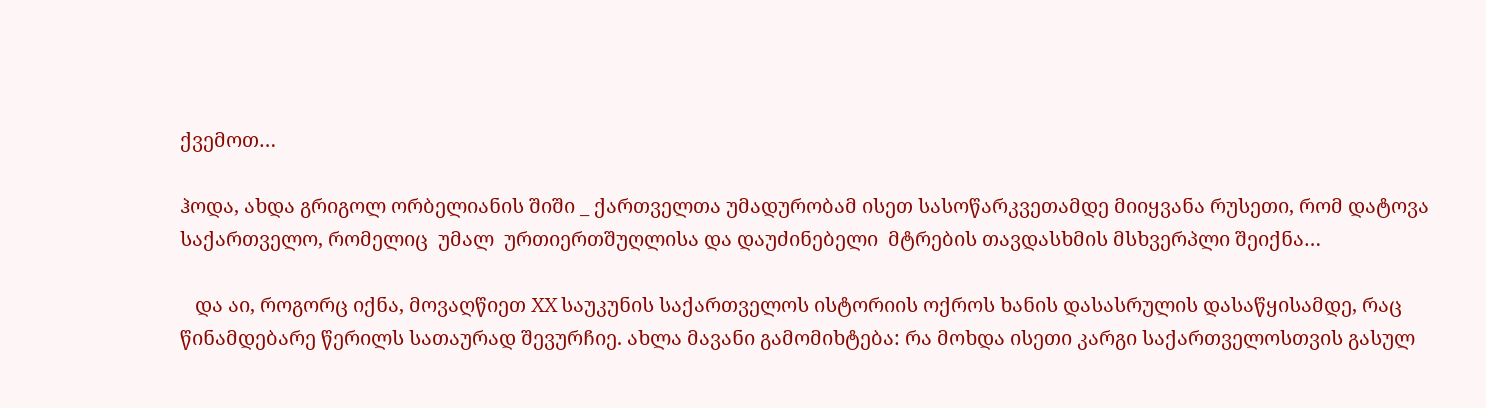ქვემოთ…

ჰოდა, ახდა გრიგოლ ორბელიანის შიში _ ქართველთა უმადურობამ ისეთ სასოწარკვეთამდე მიიყვანა რუსეთი, რომ დატოვა საქართველო, რომელიც  უმალ  ურთიერთშუღლისა და დაუძინებელი  მტრების თავდასხმის მსხვერპლი შეიქნა…

   და აი, როგორც იქნა, მოვაღწიეთ XX საუკუნის საქართველოს ისტორიის ოქროს ხანის დასასრულის დასაწყისამდე, რაც წინამდებარე წერილს სათაურად შევურჩიე. ახლა მავანი გამომიხტება: რა მოხდა ისეთი კარგი საქართველოსთვის გასულ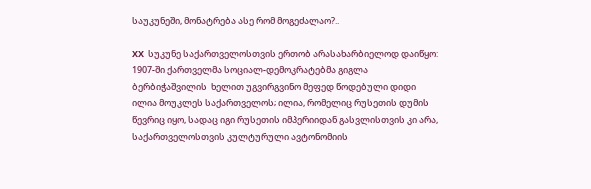საუკუნეში, მონატრება ასე რომ მოგეძალაო?..

XX  სუკუნე საქართველოსთვის ერთობ არასახარბიელოდ დაიწყო:  1907-ში ქართველმა სოციალ-დემოკრატებმა გიგლა  ბერბიჭაშვილის  ხელით უგვირგვინო მეფედ წოდებული დიდი ილია მოუკლეს საქართველოს; ილია, რომელიც რუსეთის დუმის წევრიც იყო, სადაც იგი რუსეთის იმპერიიდან გასვლისთვის კი არა, საქართველოსთვის კულტურული ავტონომიის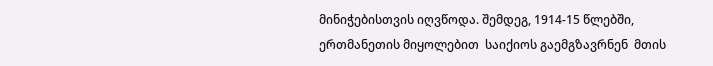მინიჭებისთვის იღვწოდა. შემდეგ, 1914-15 წლებში, ერთმანეთის მიყოლებით  საიქიოს გაემგზავრნენ  მთის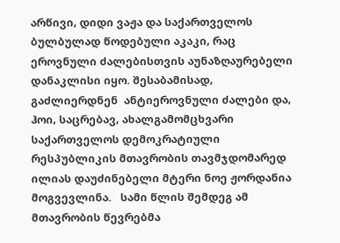არწივი, დიდი ვაჟა და საქართველოს ბულბულად წოდებული აკაკი, რაც ეროვნული ძალებისთვის აუნაზღაურებელი დანაკლისი იყო. შესაბამისად, გაძლიერდნენ  ანტიეროვნული ძალები და, ჰოი, საცრებავ, ახალგამომცხვარი საქართველოს დემოკრატიული რესპუბლიკის მთავრობის თავმჯდომარედ  ილიას დაუძინებელი მტერი ნოე ჟორდანია მოგვევლინა.   სამი წლის შემდეგ ამ მთავრობის წევრებმა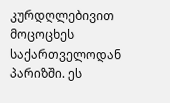კურდღლებივით მოცოცხეს საქართველოდან პარიზში. ეს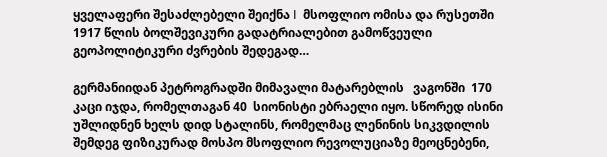ყველაფერი შესაძლებელი შეიქნა I  მსოფლიო ომისა და რუსეთში 1917 წლის ბოლშევიკური გადატრიალებით გამოწვეული გეოპოლიტიკური ძვრების შედეგად…

გერმანიიდან პეტროგრადში მიმავალი მატარებლის   ვაგონში  170 კაცი იჯდა, რომელთაგან 40  სიონისტი ებრაელი იყო. სწორედ ისინი უშლიდნენ ხელს დიდ სტალინს, რომელმაც ლენინის სიკვდილის შემდეგ ფიზიკურად მოსპო მსოფლიო რევოლუციაზე მეოცნებენი,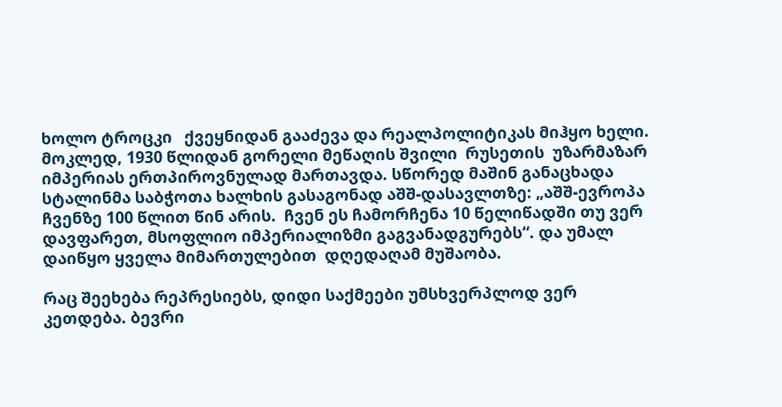ხოლო ტროცკი   ქვეყნიდან გააძევა და რეალპოლიტიკას მიჰყო ხელი. მოკლედ, 1930 წლიდან გორელი მეწაღის შვილი  რუსეთის  უზარმაზარ  იმპერიას ერთპიროვნულად მართავდა. სწორედ მაშინ განაცხადა სტალინმა საბჭოთა ხალხის გასაგონად აშშ-დასავლთზე: „აშშ-ევროპა ჩვენზე 100 წლით წინ არის.  ჩვენ ეს ჩამორჩენა 10 წელიწადში თუ ვერ დავფარეთ, მსოფლიო იმპერიალიზმი გაგვანადგურებს“. და უმალ დაიწყო ყველა მიმართულებით  დღედაღამ მუშაობა.

რაც შეეხება რეპრესიებს, დიდი საქმეები უმსხვერპლოდ ვერ კეთდება. ბევრი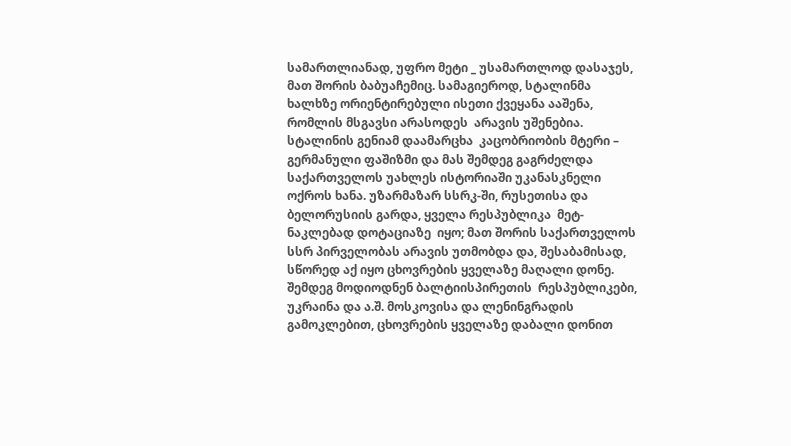სამართლიანად, უფრო მეტი _ უსამართლოდ დასაჯეს, მათ შორის ბაბუაჩემიც. სამაგიეროდ, სტალინმა ხალხზე ორიენტირებული ისეთი ქვეყანა ააშენა, რომლის მსგავსი არასოდეს  არავის უშენებია. სტალინის გენიამ დაამარცხა  კაცობრიობის მტერი – გერმანული ფაშიზმი და მას შემდეგ გაგრძელდა საქართველოს უახლეს ისტორიაში უკანასკნელი ოქროს ხანა. უზარმაზარ სსრკ-ში, რუსეთისა და ბელორუსიის გარდა, ყველა რესპუბლიკა  მეტ-ნაკლებად დოტაციაზე  იყო; მათ შორის საქართველოს სსრ პირველობას არავის უთმობდა და, შესაბამისად, სწორედ აქ იყო ცხოვრების ყველაზე მაღალი დონე. შემდეგ მოდიოდნენ ბალტიისპირეთის  რესპუბლიკები, უკრაინა და ა.შ. მოსკოვისა და ლენინგრადის გამოკლებით, ცხოვრების ყველაზე დაბალი დონით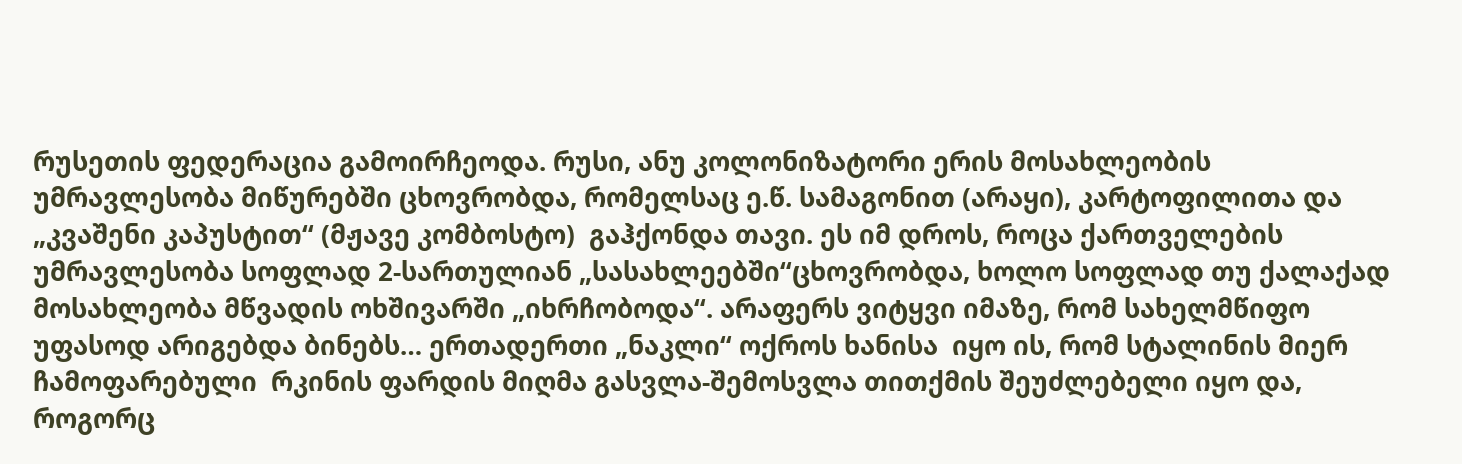რუსეთის ფედერაცია გამოირჩეოდა. რუსი, ანუ კოლონიზატორი ერის მოსახლეობის უმრავლესობა მიწურებში ცხოვრობდა, რომელსაც ე.წ. სამაგონით (არაყი), კარტოფილითა და „კვაშენი კაპუსტით“ (მჟავე კომბოსტო)  გაჰქონდა თავი. ეს იმ დროს, როცა ქართველების  უმრავლესობა სოფლად 2-სართულიან „სასახლეებში“ცხოვრობდა, ხოლო სოფლად თუ ქალაქად მოსახლეობა მწვადის ოხშივარში „იხრჩობოდა“. არაფერს ვიტყვი იმაზე, რომ სახელმწიფო უფასოდ არიგებდა ბინებს… ერთადერთი „ნაკლი“ ოქროს ხანისა  იყო ის, რომ სტალინის მიერ ჩამოფარებული  რკინის ფარდის მიღმა გასვლა-შემოსვლა თითქმის შეუძლებელი იყო და, როგორც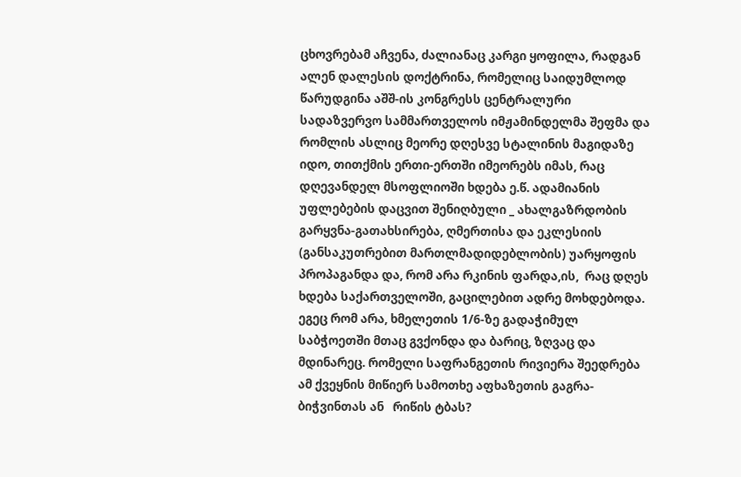ცხოვრებამ აჩვენა, ძალიანაც კარგი ყოფილა, რადგან ალენ დალესის დოქტრინა, რომელიც საიდუმლოდ წარუდგინა აშშ-ის კონგრესს ცენტრალური სადაზვერვო სამმართველოს იმჟამინდელმა შეფმა და რომლის ასლიც მეორე დღესვე სტალინის მაგიდაზე იდო, თითქმის ერთი-ერთში იმეორებს იმას, რაც დღევანდელ მსოფლიოში ხდება ე.წ. ადამიანის უფლებების დაცვით შენიღბული _ ახალგაზრდობის გარყვნა-გათახსირება, ღმერთისა და ეკლესიის (განსაკუთრებით მართლმადიდებლობის) უარყოფის პროპაგანდა და, რომ არა რკინის ფარდა,ის,  რაც დღეს ხდება საქართველოში, გაცილებით ადრე მოხდებოდა. ეგეც რომ არა, ხმელეთის 1/6-ზე გადაჭიმულ საბჭოეთში მთაც გვქონდა და ბარიც, ზღვაც და მდინარეც. რომელი საფრანგეთის რივიერა შეედრება ამ ქვეყნის მიწიერ სამოთხე აფხაზეთის გაგრა-ბიჭვინთას ან   რიწის ტბას?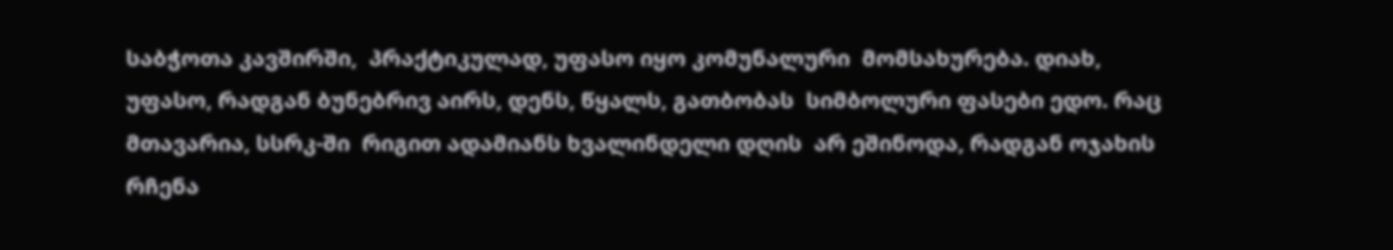საბჭოთა კავშირში,  პრაქტიკულად, უფასო იყო კომუნალური  მომსახურება. დიახ, უფასო, რადგან ბუნებრივ აირს, დენს, წყალს, გათბობას  სიმბოლური ფასები ედო. რაც მთავარია, სსრკ-ში  რიგით ადამიანს ხვალინდელი დღის  არ ეშინოდა, რადგან ოჯახის რჩენა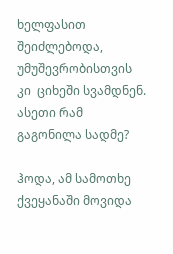ხელფასით შეიძლებოდა, უმუშევრობისთვის კი  ციხეში სვამდნენ. ასეთი რამ გაგონილა სადმე?

ჰოდა, ამ სამოთხე ქვეყანაში მოვიდა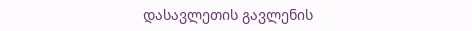დასავლეთის გავლენის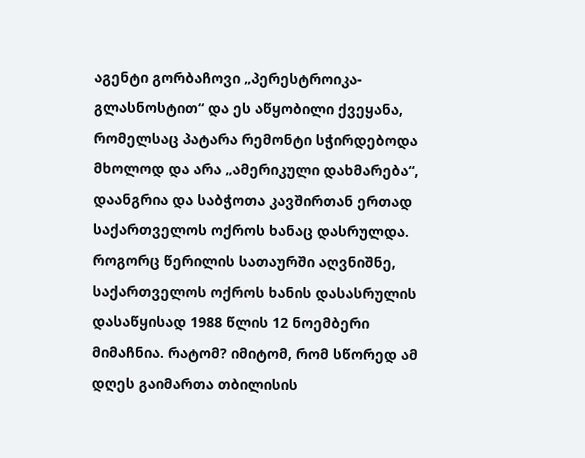აგენტი გორბაჩოვი „პერესტროიკა-გლასნოსტით“ და ეს აწყობილი ქვეყანა, რომელსაც პატარა რემონტი სჭირდებოდა მხოლოდ და არა „ამერიკული დახმარება“, დაანგრია და საბჭოთა კავშირთან ერთად საქართველოს ოქროს ხანაც დასრულდა. როგორც წერილის სათაურში აღვნიშნე, საქართველოს ოქროს ხანის დასასრულის დასაწყისად 1988 წლის 12 ნოემბერი მიმაჩნია. რატომ? იმიტომ, რომ სწორედ ამ დღეს გაიმართა თბილისის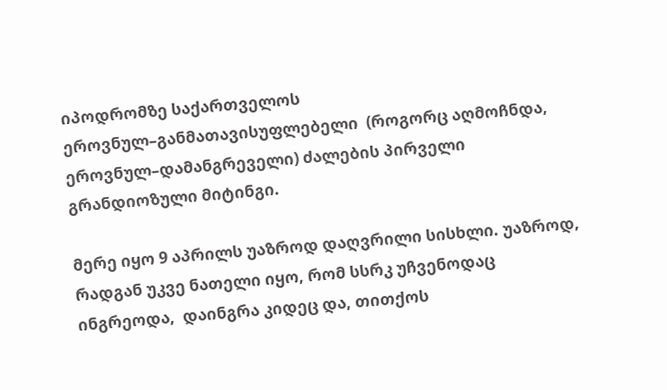იპოდრომზე საქართველოს ეროვნულ–განმათავისუფლებელი  (როგორც აღმოჩნდა, ეროვნულ–დამანგრეველი) ძალების პირველი გრანდიოზული მიტინგი.

მერე იყო 9 აპრილს უაზროდ დაღვრილი სისხლი. უაზროდ, რადგან უკვე ნათელი იყო, რომ სსრკ უჩვენოდაც ინგრეოდა,  დაინგრა კიდეც და, თითქოს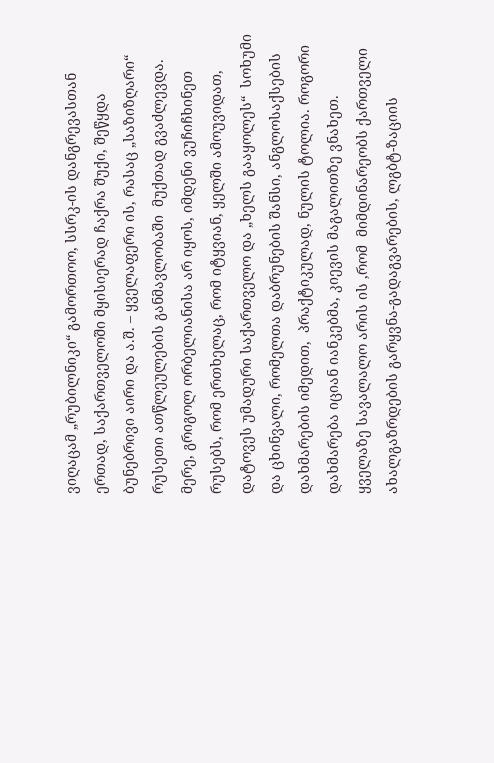ვიღაცამ „რუბილნიკი“ გამორთოო, სსრკ-ის დანგრევასთან ერთად, საქართველოში მყისიერად ჩაქრა შუქი, შეწყდა ბუნებრივი აირი და ა.შ. – ყველაფერი ის, რასაც „საზიზღარი“ რუსეთი ათწლეულების განმავლობაში  მუქთად გვაძლევდა. მერე, გრიგოლ ორბელიანისა არ იყოს, იმდენი ვუჩიჩხინეთ რუსებს, რომ ერთხელაც, რომ იტყვიან, ყელში ამოუვიდათ, დატოვეს უმადური საქართველო და „ხელს გააყოლეს“  სოხუმი და ცხინვალი, რომელთა დაბრუნების შანსი, ანგლოსაქსების დახმარების იმედით,  პრაქტიკულად, ნულის ტოლია. როგორი დახმარება იციან იანკებმა, კიევის მაგალითზე ვნახეთ. ყველაზე სავალალო არის ის ,რომ  მიმდინარეობს ქართველი ახალგაზრდების გარყვნა-გადაგვარების, ლგბტ-ზაციის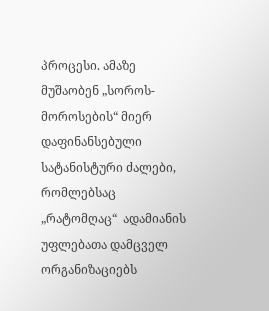პროცესი. ამაზე მუშაობენ „სოროს-მოროსების“ მიერ დაფინანსებული სატანისტური ძალები, რომლებსაც „რატომღაც“  ადამიანის  უფლებათა დამცველ ორგანიზაციებს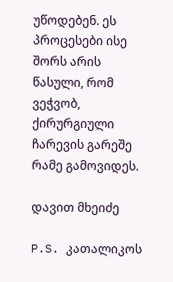უწოდებენ. ეს პროცესები ისე შორს არის წასული, რომ ვეჭვობ, ქირურგიული ჩარევის გარეშე რამე გამოვიდეს.

დავით მხეიძე

P.S. კათალიკოს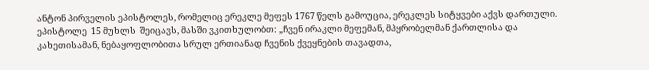ანტონ პირველის ეპისტოლეს, რომელიც ერეკლე მეფეს 1767 წელს გამოუცია, ერეკლეს სიტყვები აქვს დართული. ეპისტოლე  15 მუხლს  შეიცავს, მასში ვკითხულობთ: „ჩვენ ირაკლი მეფემან, მპყრობელმან ქართლისა და კახეთისამან, ნებაყოფლობითა სრულ ერთიანად ჩვენის ქვეყნების თავადთა,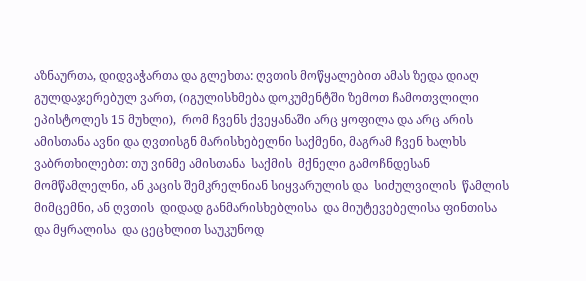აზნაურთა, დიდვაჭართა და გლეხთა: ღვთის მოწყალებით ამას ზედა დიაღ გულდაჯერებულ ვართ, (იგულისხმება დოკუმენტში ზემოთ ჩამოთვლილი ეპისტოლეს 15 მუხლი),  რომ ჩვენს ქვეყანაში არც ყოფილა და არც არის ამისთანა ავნი და ღვთისგნ მარისხებელნი საქმენი, მაგრამ ჩვენ ხალხს ვაბრთხილებთ: თუ ვინმე ამისთანა  საქმის  მქნელი გამოჩნდესან მომწამლელნი, ან კაცის შემკრელნიან სიყვარულის და  სიძულვილის  წამლის  მიმცემნი, ან ღვთის  დიდად განმარისხებლისა  და მიუტევებელისა ფინთისა  და მყრალისა  და ცეცხლით საუკუნოდ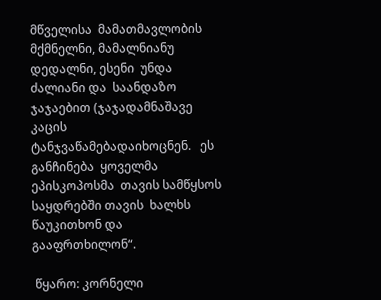მწველისა  მამათმავლობის მქმნელნი, მამალნიანუ დედალნი, ესენი  უნდა ძალიანი და  საანდაზო  ჯაჯაებით (ჯაჯადამნაშავე კაცის ტანჯვაწამებადაიხოცნენ.   ეს განჩინება  ყოველმა  ეპისკოპოსმა  თავის სამწყსოს  საყდრებში თავის  ხალხს  წაუკითხონ და გააფრთხილონ“.

 წყარო: კორნელი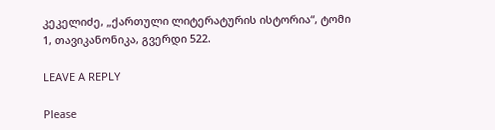კეკელიძე, „ქართული ლიტერატურის ისტორია“, ტომი 1, თავიკანონიკა, გვერდი 522.

LEAVE A REPLY

Please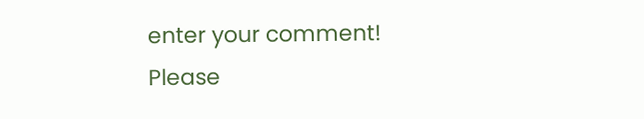enter your comment!
Please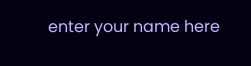enter your name here